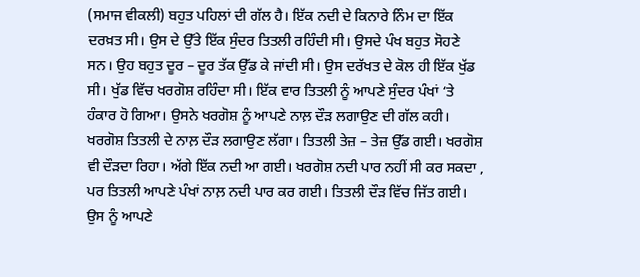(ਸਮਾਜ ਵੀਕਲੀ) ਬਹੁਤ ਪਹਿਲਾਂ ਦੀ ਗੱਲ ਹੈ। ਇੱਕ ਨਦੀ ਦੇ ਕਿਨਾਰੇ ਨਿੰਮ ਦਾ ਇੱਕ ਦਰਖ਼ਤ ਸੀ। ਉਸ ਦੇ ਉੱਤੇ ਇੱਕ ਸੁੰਦਰ ਤਿਤਲੀ ਰਹਿੰਦੀ ਸੀ। ਉਸਦੇ ਪੰਖ ਬਹੁਤ ਸੋਹਣੇ ਸਨ। ਉਹ ਬਹੁਤ ਦੂਰ – ਦੂਰ ਤੱਕ ਉੱਡ ਕੇ ਜਾਂਦੀ ਸੀ। ਉਸ ਦਰੱਖਤ ਦੇ ਕੋਲ ਹੀ ਇੱਕ ਖੁੱਡ ਸੀ। ਖੁੱਡ ਵਿੱਚ ਖਰਗੋਸ਼ ਰਹਿੰਦਾ ਸੀ। ਇੱਕ ਵਾਰ ਤਿਤਲੀ ਨੂੰ ਆਪਣੇ ਸੁੰਦਰ ਪੰਖਾਂ ‘ਤੇ ਹੰਕਾਰ ਹੋ ਗਿਆ। ਉਸਨੇ ਖਰਗੋਸ਼ ਨੂੰ ਆਪਣੇ ਨਾਲ਼ ਦੌੜ ਲਗਾਉਣ ਦੀ ਗੱਲ ਕਹੀ। ਖਰਗੋਸ਼ ਤਿਤਲੀ ਦੇ ਨਾਲ਼ ਦੌੜ ਲਗਾਉਣ ਲੱਗਾ। ਤਿਤਲੀ ਤੇਜ਼ – ਤੇਜ਼ ਉੱਡ ਗਈ। ਖਰਗੋਸ਼ ਵੀ ਦੌੜਦਾ ਰਿਹਾ। ਅੱਗੇ ਇੱਕ ਨਦੀ ਆ ਗਈ। ਖਰਗੋਸ਼ ਨਦੀ ਪਾਰ ਨਹੀਂ ਸੀ ਕਰ ਸਕਦਾ , ਪਰ ਤਿਤਲੀ ਆਪਣੇ ਪੰਖਾਂ ਨਾਲ਼ ਨਦੀ ਪਾਰ ਕਰ ਗਈ। ਤਿਤਲੀ ਦੌੜ ਵਿੱਚ ਜਿੱਤ ਗਈ। ਉਸ ਨੂੰ ਆਪਣੇ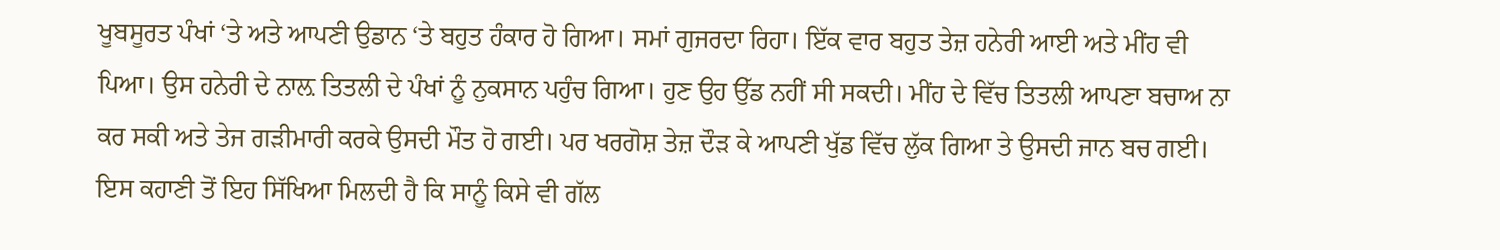ਖੂਬਸੂਰਤ ਪੰਖਾਂ ‘ਤੇ ਅਤੇ ਆਪਣੀ ਉਡਾਨ ‘ਤੇ ਬਹੁਤ ਹੰਕਾਰ ਹੋ ਗਿਆ। ਸਮਾਂ ਗੁਜਰਦਾ ਰਿਹਾ। ਇੱਕ ਵਾਰ ਬਹੁਤ ਤੇਜ਼ ਹਨੇਰੀ ਆਈ ਅਤੇ ਮੀਂਹ ਵੀ ਪਿਆ। ਉਸ ਹਨੇਰੀ ਦੇ ਨਾਲ਼ ਤਿਤਲੀ ਦੇ ਪੰਖਾਂ ਨੂੰ ਨੁਕਸਾਨ ਪਹੁੰਚ ਗਿਆ। ਹੁਣ ਉਹ ਉੱਡ ਨਹੀਂ ਸੀ ਸਕਦੀ। ਮੀਂਹ ਦੇ ਵਿੱਚ ਤਿਤਲੀ ਆਪਣਾ ਬਚਾਅ ਨਾ ਕਰ ਸਕੀ ਅਤੇ ਤੇਜ ਗੜੀਮਾਰੀ ਕਰਕੇ ਉਸਦੀ ਮੌਤ ਹੋ ਗਈ। ਪਰ ਖਰਗੋਸ਼ ਤੇਜ਼ ਦੌੜ ਕੇ ਆਪਣੀ ਖੁੱਡ ਵਿੱਚ ਲੁੱਕ ਗਿਆ ਤੇ ਉਸਦੀ ਜਾਨ ਬਚ ਗਈ। ਇਸ ਕਹਾਣੀ ਤੋਂ ਇਹ ਸਿੱਖਿਆ ਮਿਲਦੀ ਹੈ ਕਿ ਸਾਨੂੰ ਕਿਸੇ ਵੀ ਗੱਲ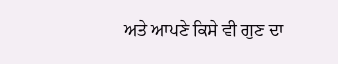ਅਤੇ ਆਪਣੇ ਕਿਸੇ ਵੀ ਗੁਣ ਦਾ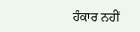ਹੰਕਾਰ ਨਹੀਂ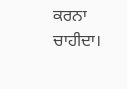ਕਰਨਾ ਚਾਹੀਦਾ।